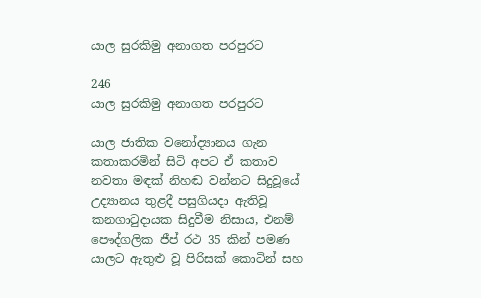යාල සුරකිමු අනාගත පරපුරට

246
යාල සුරකිමු අනාගත පරපුරට

යාල ජාතික වනෝද්‍යානය ගැන කතාකරමින් සිටි අපට ඒ කතාව නවතා මඳක් නිහඬ වන්නට සිදුවූයේ උද්‍යානය තුළදී පසුගියදා ඇතිවූ කනගාටුදායක සිදුවීම නිසාය, එනම් පෞද්ගලික ජීප් රථ 35 කින් පමණ යාලට ඇතුළු වූ පිරිසක් කොටින් සහ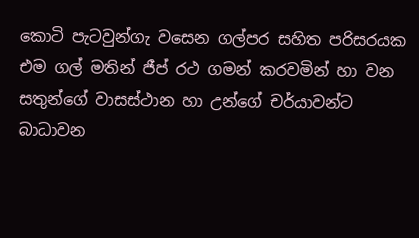කොටි පැටවුන්ගැ වසෙන ගල්පර සහිත පරිසරයක එම ගල් මතින් ජීප් රථ ගමන් කරවමින් හා වන සතුන්ගේ වාසස්ථාන හා උන්ගේ චර්යාවන්ට බාධාවන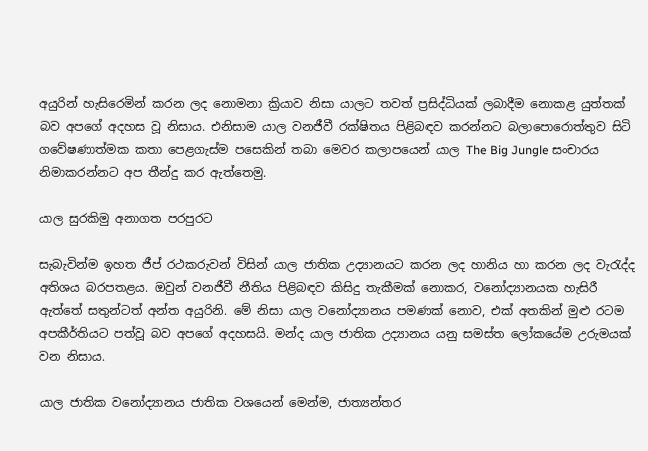අයුරින් හැසිරෙමින් කරන ලද නොමනා ක්‍රියාව නිසා යාලට තවත් ප්‍රසිද්ධියක් ලබාදීම නොකළ යුත්තක් බව අපගේ අදහස වූ නිසාය. එනිසාම යාල වනජීවී රක්ෂිතය පිළිබඳව කරන්නට බලාපොරොත්තුව සිටි ගවේෂණාත්මක කතා පෙළගැස්ම පසෙකින් තබා මෙවර කලාපයෙන් යාල The Big Jungle සංචාරය නිමාකරන්නට අප තීන්දු කර ඇත්තෙමු.

යාල සුරකිමු අනාගත පරපුරට

සැබැවින්ම ඉහත ජීප් රථකරුවන් විසින් යාල ජාතික උද්‍යානයට කරන ලද හානිය හා කරන ලද වැරැද්ද අතිශය බරපතළය. ඔවුන් වනජීවී නීතිය පිළිබඳව කිසිදු තැකීමක් නොකර, වනෝද්‍යානයක හැසිරී ඇත්තේ සතුන්ටත් අන්ත අයුරිනි. මේ නිසා යාල වනෝද්‍යානය පමණක් නොව, එක් අතකින් මුළු රටම අපකීර්තියට පත්වූ බව අපගේ අදහසයි. මන්ද යාල ජාතික උද්‍යානය යනු සමස්ත ලෝකයේම උරුමයක් වන නිසාය.

යාල ජාතික වනෝද්‍යානය ජාතික වශයෙන් මෙන්ම, ජාත්‍යන්තර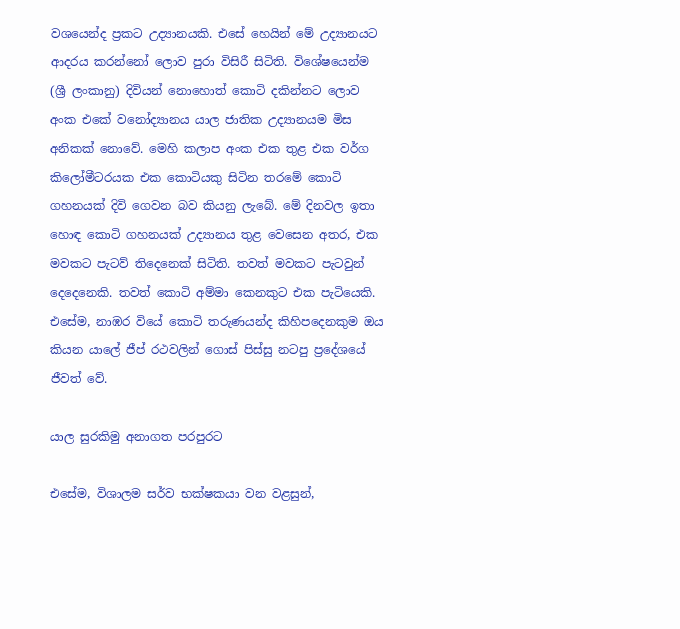වශයෙන්ද ප්‍රකට උද්‍යානයකි. එසේ හෙයින් මේ උද්‍යානයට ආදරය කරන්නෝ ලොව පුරා විසිරී සිටිති. විශේෂයෙන්ම (ශ්‍රී ලංකානු) දිවියන් නොහොත් කොටි දකින්නට ලොව අංක එකේ වනෝද්‍යානය යාල ජාතික උද්‍යානයම මිස අනිකක් නොවේ. මෙහි කලාප අංක එක තුළ එක වර්ග කිලෝමීටරයක එක කොටියකු සිටින තරමේ කොටි ගහනයක් දිවි ගෙවන බව කියනු ලැබේ. මේ දිනවල ඉතා හොඳ කොටි ගහනයක් උද්‍යානය තුළ වෙසෙන අතර, එක මවකට පැටව් තිදෙනෙක් සිටිති. තවත් මවකට පැටවුන් දෙදෙනෙකි. තවත් කොටි අම්මා කෙනකුට එක පැටියෙකි. එසේම, නාඹර වියේ කොටි තරුණයන්ද කිහිපදෙනකුම ඔය කියන යාලේ ජීප් රථවලින් ගොස් පිස්සු නටපු ප්‍රදේශයේ ජීවත් වේ.

යාල සුරකිමු අනාගත පරපුරට

එසේම, විශාලම සර්ව භක්ෂකයා වන වළසුන්,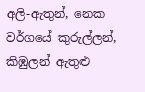අලි-ඇතුන්, නෙක වර්ගයේ කුරුල්ලන්, කිඹුලන් ඇතුළු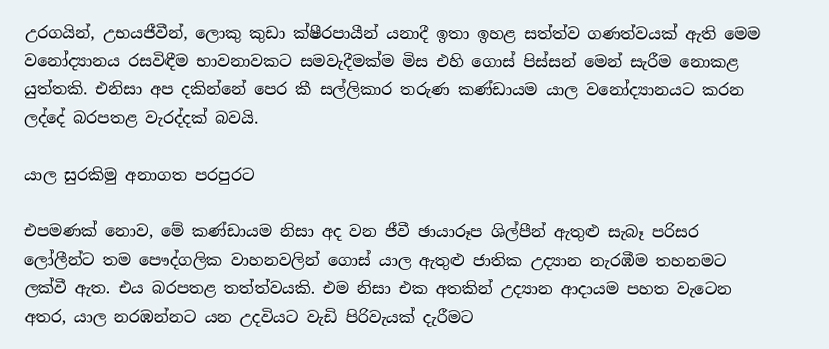උරගයින්, උභයජීවීන්, ලොකු කුඩා ක්ෂීරපායීන් යනාදී ඉතා ඉහළ සත්ත්ව ගණත්වයක් ඇති මෙම වනෝද්‍යානය රසවිඳීම භාවනාවකට සමවැදීමක්ම මිස එහි ගොස් පිස්සන් මෙන් සැරීම නොකළ යුත්තකි. එනිසා අප දකින්නේ පෙර කී සල්ලිකාර තරුණ කණ්ඩායම යාල වනෝද්‍යානයට කරන ලද්දේ බරපතළ වැරද්දක් බවයි.

යාල සුරකිමු අනාගත පරපුරට

එපමණක් නොව, මේ කණ්ඩායම නිසා අද වන ජීවී ඡායාරූප ශිල්පීන් ඇතුළු සැබෑ පරිසර ලෝලීන්ට තම පෞද්ගලික වාහනවලින් ගොස් යාල ඇතුළු ජාතික උද්‍යාන නැරඹීම තහනමට ලක්වී ඇත. එය බරපතළ තත්ත්වයකි. එම නිසා එක අතකින් උද්‍යාන ආදායම පහත වැටෙන අතර, යාල නරඹන්නට යන උදවියට වැඩි පිරිවැයක් දැරීමට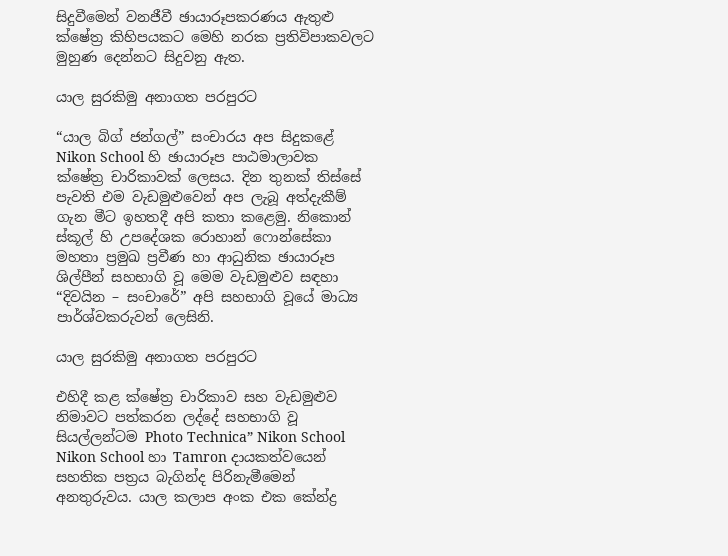සිදුවීමෙන් වනජීවී ඡායාරූපකරණය ඇතුළු ක්ෂේත්‍ර කිහිපයකට මෙහි නරක ප්‍රතිවිපාකවලට මුහුණ දෙන්නට සිදුවනු ඇත.

යාල සුරකිමු අනාගත පරපුරට

“යාල බිග් ජන්ගල්” සංචාරය අප සිදුකළේ Nikon School හි ඡායාරූප පාඨමාලාවක ක්ෂේත්‍ර චාරිකාවක් ලෙසය. දින තුනක් තිස්සේ පැවති එම වැඩමුළුවෙන් අප ලැබූ අත්දැකීම් ගැන මීට ඉහතදී අපි කතා කළෙමු. නිකොන් ස්කූල් හි උපදේශක රොහාන් ෆොන්සේකා මහතා ප්‍රමුඛ ප්‍රවීණ හා ආධුනික ඡායාරූප ශිල්පීන් සහභාගි වූ මෙම වැඩමුළුව සඳහා “දිවයින – සංචාරේ” අපි සහභාගි වූයේ මාධ්‍ය පාර්ශ්වකරුවන් ලෙසිනි.

යාල සුරකිමු අනාගත පරපුරට

එහිදී කළ ක්ෂේත්‍ර චාරිකාව සහ වැඩමුළුව නිමාවට පත්කරන ලද්දේ සහභාගි වූ සියල්ලන්ටම Photo Technica” Nikon School Nikon School හා Tamron දායකත්වයෙන් සහතික පත්‍රය බැගින්ද පිරිනැමීමෙන් අනතුරුවය. යාල කලාප අංක එක කේන්ද්‍ර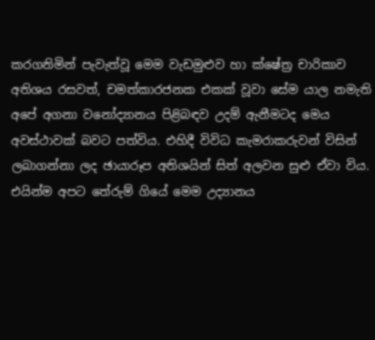කරගනිමින් පැවැත්වූ මෙම වැඩමුළුව හා ක්ෂේත්‍ර චාරිකාව අතිශය රසවත්, චමත්කාරජනක එකක් වූවා සේම යාල නමැති අපේ අගනා වනෝද්‍යානය පිළිබඳව උදම් ඇනීමටද මෙය අවස්ථාවක් බවට පත්විය. එහිදී විවිධ කැමරාකරුවන් විසින් ලබාගන්නා ලද ඡායාරූප අතිශයින් සිත් අලවන සුළු ඒවා විය. එයින්ම අපට තේරුම් ගියේ මෙම උද්‍යානය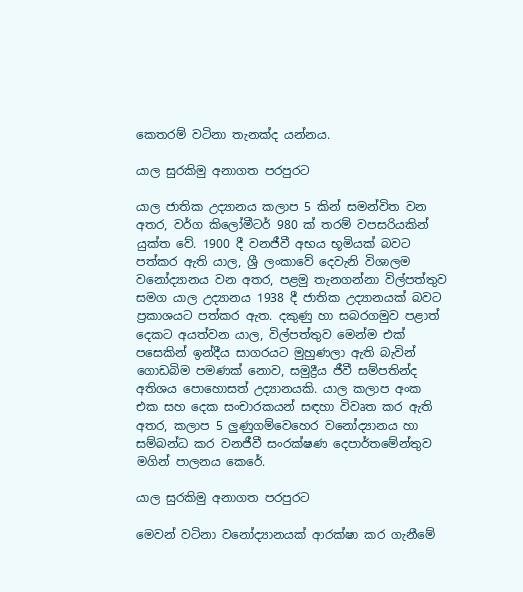කෙතරම් වටිනා තැනක්ද යන්නය.

යාල සුරකිමු අනාගත පරපුරට

යාල ජාතික උද්‍යානය කලාප 5 කින් සමන්විත වන අතර, වර්ග කිලෝමීටර් 980 ක් තරම් වපසරියකින් යුක්ත වේ. 1900 දී වනජීවී අභය භූමියක් බවට පත්කර ඇති යාල, ශ්‍රී ලංකාවේ දෙවැනි විශාලම වනෝද්‍යානය වන අතර, පළමු තැනගන්නා විල්පත්තුව සමග යාල උද්‍යානය 1938 දී ජාතික උද්‍යානයක් බවට ප්‍රකාශයට පත්කර ඇත. දකුණු හා සබරගමුව පළාත් දෙකට අයත්වන යාල, විල්පත්තුව මෙන්ම එක් පසෙකින් ඉන්දීය සාගරයට මුහුණලා ඇති බැවින් ගොඩබිම පමණක් නොව, සමුද්‍රීය ජීවී සම්පතින්ද අතිශය පොහොසත් උද්‍යානයකි. යාල කලාප අංක එක සහ දෙක සංචාරකයන් සඳහා විවෘත කර ඇති අතර, කලාප 5 ලුණුගම්වෙහෙර වනෝද්‍යානය හා සම්බන්ධ කර වනජීවී සංරක්ෂණ දෙපාර්තමේන්තුව මගින් පාලනය කෙරේ.

යාල සුරකිමු අනාගත පරපුරට

මෙවන් වටිනා වනෝද්‍යානයක් ආරක්ෂා කර ගැනීමේ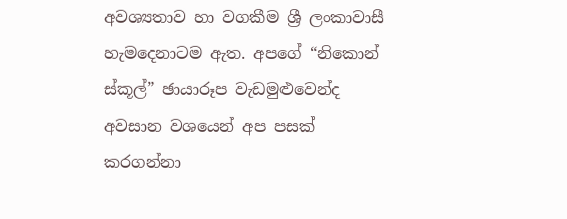අවශ්‍යතාව හා වගකීම ශ්‍රී ලංකාවාසී හැමදෙනාටම ඇත. අපගේ “නිකොන් ස්කූල්” ඡායාරූප වැඩමුළුවෙන්ද අවසාන වශයෙන් අප පසක් කරගන්නා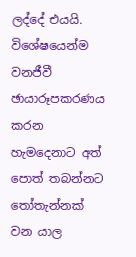ලද්දේ එයයි. විශේෂයෙන්ම වනජීවී ඡායාරූපකරණය කරන හැමදෙනාට අත් පොත් තබන්නට තෝතැන්නක් වන යාල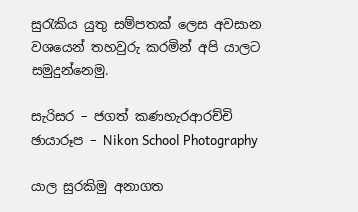සුරැකිය යුතු සම්පතක් ලෙස අවසාන වශයෙන් තහවුරු කරමින් අපි යාලට සමුදුන්නෙමු.

සැරිසර – ජගත් කණහැරආරච්චි
ඡායාරූප – Nikon School Photography

යාල සුරකිමු අනාගත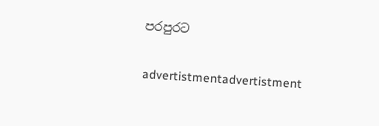පරපුරට

advertistmentadvertistment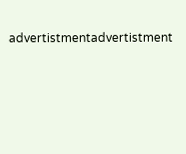advertistmentadvertistment